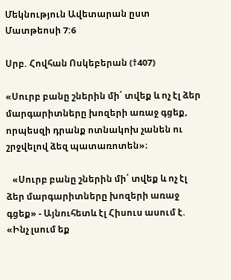Մեկնություն Ավետարան ըստ Մատթեոսի 7:6

Սրբ. Հովհան Ոսկեբերան (†407)

«Սուրբ բանը շներին մի՛ տվեք և ոչ էլ ձեր մարգարիտները խոզերի առաջ գցեք, որպեսզի դրանք ոտնակոխ չանեն ու շրջվելով ձեզ պատառոտեն»։

   «Սուրբ բանը շներին մի՛ տվեք և ոչ էլ ձեր մարգարիտները խոզերի առաջ գցեք» - Այնուհետև էլ Հիսուս ասում է. «Ինչ լսում եք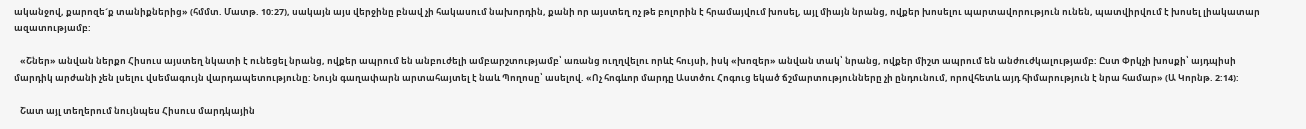ականջով, քարոզե´ք տանիքներից» (հմմտ. Մատթ. 10:27), սակայն այս վերջինը բնավ չի հակասում նախորդին, քանի որ այստեղ ոչ թե բոլորին է հրամայվում խոսել, այլ միայն նրանց, ովքեր խոսելու պարտավորություն ունեն, պատվիրվում է խոսել լիակատար ազատությամբ:

   «Շներ» անվան ներքո Հիսուս այստեղ նկատի է ունեցել նրանց, ովքեր ապրում են անբուժելի ամբարշտությամբ՝ առանց ուղղվելու որևէ հույսի, իսկ «խոզեր» անվան տակ՝ նրանց, ովքեր միշտ ապրում են անժուժկալությամբ: Ըստ Փրկչի խոսքի՝ այդպիսի մարդիկ արժանի չեն լսելու վսեմագույն վարդապետությունը: Նույն գաղափարն արտահայտել է նաև Պողոսը՝ ասելով. «Ոչ հոգևոր մարդը Աստծու Հոգուց եկած ճշմարտությունները չի ընդունում, որովհետև այդ հիմարություն է նրա համար» (Ա Կորնթ. 2:14):

   Շատ այլ տեղերում նույնպես Հիսուս մարդկային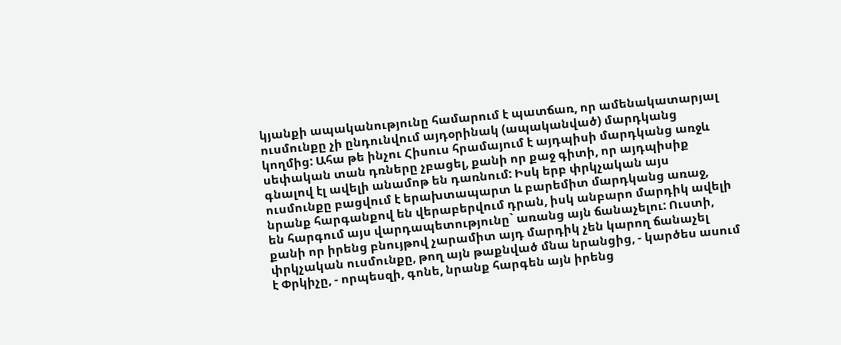կյանքի ապականությունը համարում է պատճառ, որ ամենակատարյալ ուսմունքը չի ընդունվում այդօրինակ (ապականված) մարդկանց կողմից: Ահա թե ինչու Հիսուս հրամայում է այդպիսի մարդկանց առջև սեփական տան դռները չբացել, քանի որ քաջ գիտի, որ այդպիսիք գնալով էլ ավելի անամոթ են դառնում: Իսկ երբ փրկչական այս ուսմունքը բացվում է երախտապարտ և բարեմիտ մարդկանց առաջ, նրանք հարգանքով են վերաբերվում դրան, իսկ անբարո մարդիկ ավելի են հարգում այս վարդապետությունը` առանց այն ճանաչելու: Ուստի, քանի որ իրենց բնույթով չարամիտ այդ մարդիկ չեն կարող ճանաչել փրկչական ուսմունքը, թող այն թաքնված մնա նրանցից, - կարծես ասում է Փրկիչը, - որպեսզի, գոնե, նրանք հարգեն այն իրենց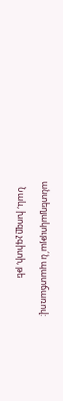անտեղյակությա´ն պատճառով:

   Նաև, խոզը չգիտի, թե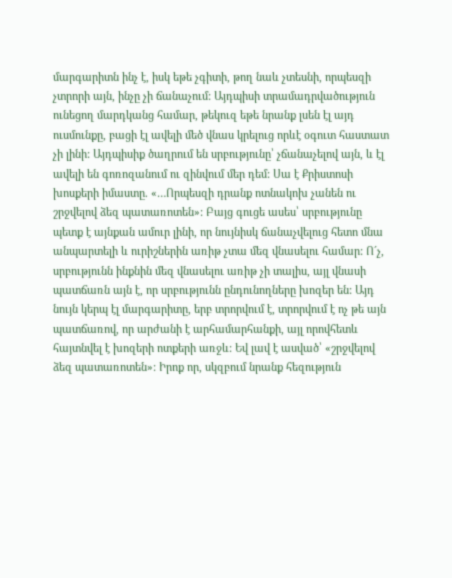մարգարիտն ինչ է, իսկ եթե չգիտի, թող նաև չտեսնի, որպեսզի չտրորի այն, ինչը չի ճանաչում: Այդպիսի տրամադրվածություն ունեցող մարդկանց համար, թեկուզ եթե նրանք լսեն էլ այդ ուսմունքը, բացի էլ ավելի մեծ վնաս կրելուց որևէ օգուտ հաստատ չի լինի: Այդպիսիք ծաղրում են սրբությունը՝ չճանաչելով այն, և էլ ավելի են գոռոզանում ու զինվում մեր դեմ: Սա է Քրիստոսի խոսքերի իմաստը. «…Որպեսզի դրանք ոտնակոխ չանեն ու շրջվելով ձեզ պատառոտեն»: Բայց գուցե ասես՝ սրբությունը պետք է այնքան ամուր լինի, որ նույնիսկ ճանաչվելուց հետո մնա անպարտելի և ուրիշներին առիթ չտա մեզ վնասելու համար: Ո´չ, սրբությունն ինքնին մեզ վնասելու առիթ չի տալիս, այլ վնասի պատճառն այն է, որ սրբությունն ընդունողները խոզեր են: Այդ նույն կերպ էլ մարգարիտը, երբ տրորվում է, տրորվում է ոչ թե այն պատճառով, որ արժանի է արհամարհանքի, այլ որովհետև հայտնվել է խոզերի ոտքերի առջև: Եվ լավ է ասված՝ «շրջվելով ձեզ պատառոտեն»: Իրոք որ, սկզբում նրանք հեզություն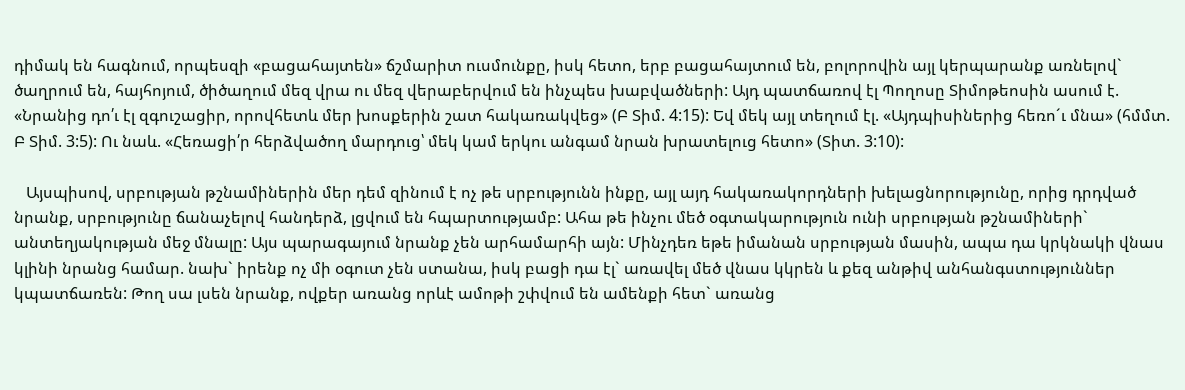դիմակ են հագնում, որպեսզի «բացահայտեն» ճշմարիտ ուսմունքը, իսկ հետո, երբ բացահայտում են, բոլորովին այլ կերպարանք առնելով` ծաղրում են, հայհոյում, ծիծաղում մեզ վրա ու մեզ վերաբերվում են ինչպես խաբվածների: Այդ պատճառով էլ Պողոսը Տիմոթեոսին ասում է. «Նրանից դո՛ւ էլ զգուշացիր, որովհետև մեր խոսքերին շատ հակառակվեց» (Բ Տիմ. 4:15): Եվ մեկ այլ տեղում էլ. «Այդպիսիներից հեռո´ւ մնա» (հմմտ. Բ Տիմ. 3:5): Ու նաև. «Հեռացի՛ր հերձվածող մարդուց՝ մեկ կամ երկու անգամ նրան խրատելուց հետո» (Տիտ. 3:10):

   Այսպիսով, սրբության թշնամիներին մեր դեմ զինում է ոչ թե սրբությունն ինքը, այլ այդ հակառակորդների խելացնորությունը, որից դրդված նրանք, սրբությունը ճանաչելով հանդերձ, լցվում են հպարտությամբ: Ահա թե ինչու մեծ օգտակարություն ունի սրբության թշնամիների` անտեղյակության մեջ մնալը: Այս պարագայում նրանք չեն արհամարհի այն: Մինչդեռ եթե իմանան սրբության մասին, ապա դա կրկնակի վնաս կլինի նրանց համար. նախ` իրենք ոչ մի օգուտ չեն ստանա, իսկ բացի դա էլ` առավել մեծ վնաս կկրեն և քեզ անթիվ անհանգստություններ կպատճառեն: Թող սա լսեն նրանք, ովքեր առանց որևէ ամոթի շփվում են ամենքի հետ` առանց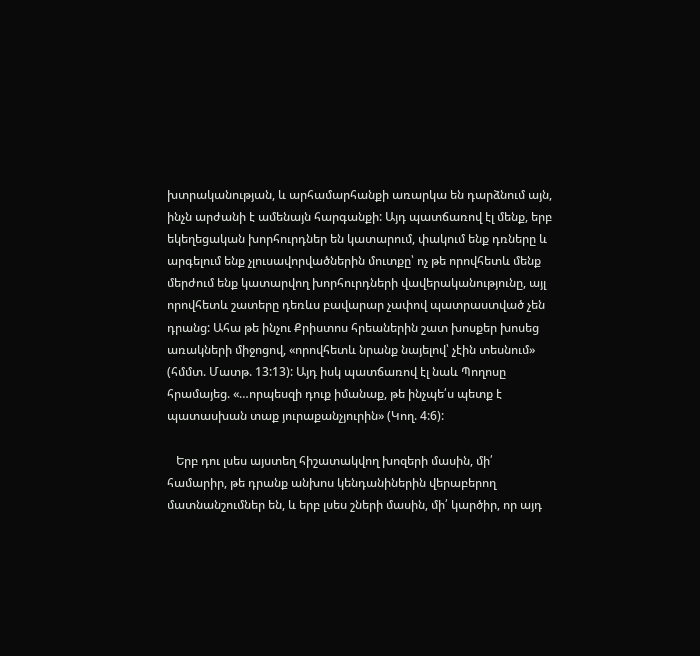խտրականության, և արհամարհանքի առարկա են դարձնում այն, ինչն արժանի է ամենայն հարգանքի: Այդ պատճառով էլ մենք, երբ եկեղեցական խորհուրդներ են կատարում, փակում ենք դռները և արգելում ենք չլուսավորվածներին մուտքը՝ ոչ թե որովհետև մենք մերժում ենք կատարվող խորհուրդների վավերականությունը, այլ որովհետև շատերը դեռևս բավարար չափով պատրաստված չեն դրանց: Ահա թե ինչու Քրիստոս հրեաներին շատ խոսքեր խոսեց առակների միջոցով, «որովհետև նրանք նայելով՝ չէին տեսնում» (հմմտ. Մատթ. 13:13): Այդ իսկ պատճառով էլ նաև Պողոսը հրամայեց. «…որպեսզի դուք իմանաք, թե ինչպե՛ս պետք է պատասխան տաք յուրաքանչյուրին» (Կող. 4:6):

   Երբ դու լսես այստեղ հիշատակվող խոզերի մասին, մի՛ համարիր, թե դրանք անխոս կենդանիներին վերաբերող մատնանշումներ են, և երբ լսես շների մասին, մի՛ կարծիր, որ այդ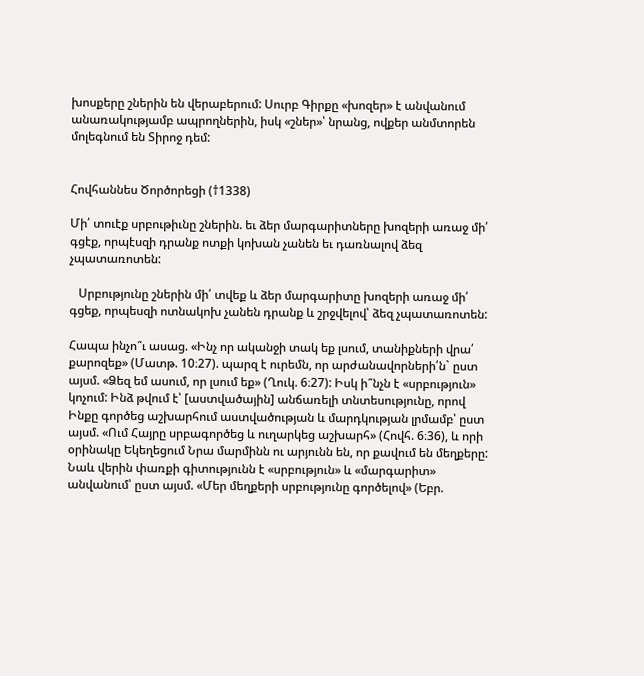խոսքերը շներին են վերաբերում: Սուրբ Գիրքը «խոզեր» է անվանում անառակությամբ ապրողներին, իսկ «շներ»՝ նրանց, ովքեր անմտորեն մոլեգնում են Տիրոջ դեմ:


Հովհաննես Ծործորեցի (†1338)

Մի՛ տուէք սրբութիւնը շներին. եւ ձեր մարգարիտները խոզերի առաջ մի՛ գցէք, որպէսզի դրանք ոտքի կոխան չանեն եւ դառնալով ձեզ չպատառոտեն:

   Սրբությունը շներին մի՛ տվեք և ձեր մարգարիտը խոզերի առաջ մի՛ գցեք, որպեսզի ոտնակոխ չանեն դրանք և շրջվելով՝ ձեզ չպատառոտեն:

Հապա ինչո՞ւ ասաց. «Ինչ որ ականջի տակ եք լսում, տանիքների վրա՛ քարոզեք» (Մատթ. 10։27). պարզ է ուրեմն, որ արժանավորների՛ն` ըստ այսմ. «Ձեզ եմ ասում, որ լսում եք» (Ղուկ. 6։27): Իսկ ի՞նչն է «սրբություն» կոչում: Ինձ թվում է՝ [աստվածային] անճառելի տնտեսությունը, որով Ինքը գործեց աշխարհում աստվածության և մարդկության լրմամբ՝ ըստ այսմ. «Ում Հայրը սրբագործեց և ուղարկեց աշխարհ» (Հովհ. 6։36), և որի օրինակը Եկեղեցում Նրա մարմինն ու արյունն են, որ քավում են մեղքերը: Նաև վերին փառքի գիտությունն է «սրբություն» և «մարգարիտ» անվանում՝ ըստ այսմ. «Մեր մեղքերի սրբությունը գործելով» (Եբր.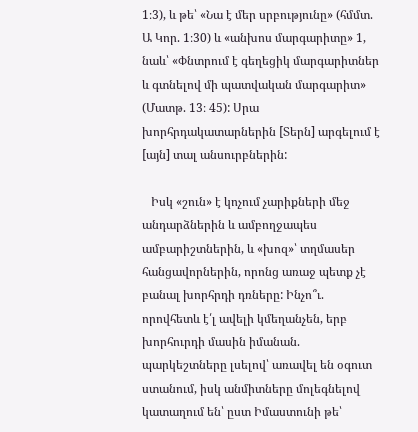1։3), և թե՝ «Նա է մեր սրբությունը» (հմմտ. Ա Կոր. 1։30) և «անխոս մարգարիտը» 1, նաև՝ «Փնտրում է գեղեցիկ մարգարիտներ և գտնելով մի պատվական մարգարիտ» (Մատթ. 13։ 45): Սրա խորհրդակատարներին [Տերն] արգելում է [այն] տալ անսուրբներին:

   Իսկ «շուն» է կոչում չարիքների մեջ անդարձներին և ամբողջապես ամբարիշտներին, և «խոզ»՝ տղմասեր հանցավորներին, որոնց առաջ պետք չէ բանալ խորհրդի դռները: Ինչո՞ւ. որովհետև է՛լ ավելի կմեղանչեն, երբ խորհուրդի մասին իմանան. պարկեշտները լսելով՝ առավել են օգուտ ստանում, իսկ անմիտները մոլեգնելով կատաղում են՝ ըստ Իմաստունի թե՝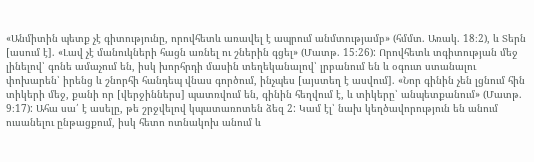«Անմիտին պետք չէ գիտությունը, որովհետև առավել է ապրում անմտությամբ» (հմմտ. Առակ. 18։2), և Տերն [ասում է]. «Լավ չէ մանուկների հացն առնել ու շներին գցել» (Մատթ. 15։26): Որովհետև տգիտության մեջ լինելով՝ գոնե ամաչում են, իսկ խորհրդի մասին տեղեկանալով՝ լրբանում են և օգուտ ստանալու փոխարեն՝ իրենց և շնորհի հանդեպ վնաս գործում, ինչպես [այստեղ է ասվում]. «Նոր գինին չեն լցնում հին տիկերի մեջ, քանի որ [վերջիններս] պատռվում են, գինին հեղվում է, և տիկերը՝ անպետքանում» (Մատթ. 9։17): Ահա սա՛ է ասելը, թե շրջվելով կպատառոտեն ձեզ 2: Կամ էլ՝ նախ կեղծավորություն են անում ուսանելու ընթացքում, իսկ հետո ոտնակոխ անում և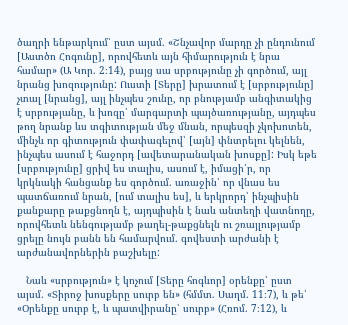ծաղրի ենթարկում՝ ըստ այսմ. «Շնչավոր մարդը չի ընդունում [Աստծո Հոգունը], որովհետև այն հիմարություն է նրա համար» (Ա Կոր. 2։14), բայց սա սրբությունը չի գործում, այլ նրանց խոզությունը: Ուստի [Տերը] խրատում է [սրբությունը] չտալ [նրանց], այլ ինչպես շունը, որ բնությամբ անգիտակից է սրբությանը, և խոզը՝ մարգարտի պայծառությանը, այդպես թող նրանք ևս տգիտության մեջ մնան, որպեսզի չկոխոտեն, մինչև որ գիտություն փափագելով՝ [այն] փնտրելու կելնեն, ինչպես ասում է հաջորդ [ավետարանական խոսքը]: Իսկ եթե [սրբությունը] ցրիվ ես տալիս, ասում է, իմացի՛ր, որ կրկնակի հանցանք ես գործում. առաջին՝ որ վնաս ես պատճառում նրան, [ում տալիս ես], և երկրորդ՝ ինչպիսին քանքարը թաքցնողն է, այդպիսին է նաև անտեղի վատնողը, որովհետև նենգությամբ թաղել-թաքցնելն ու շռայլությամբ ցրելը նույն բանն են համարվում. գովեստի արժանի է արժանավորներին բաշխելը:

   Նաև «սրբություն» է կոչում [Տերը հոգևոր] օրենքը՝ ըստ այսմ. «Տիրոջ խոսքերը սուրբ են» (հմմտ. Սաղմ. 11։7), և թե՝ «Օրենքը սուրբ է, և պատվիրանը՝ սուրբ» (Հռոմ. 7։12), և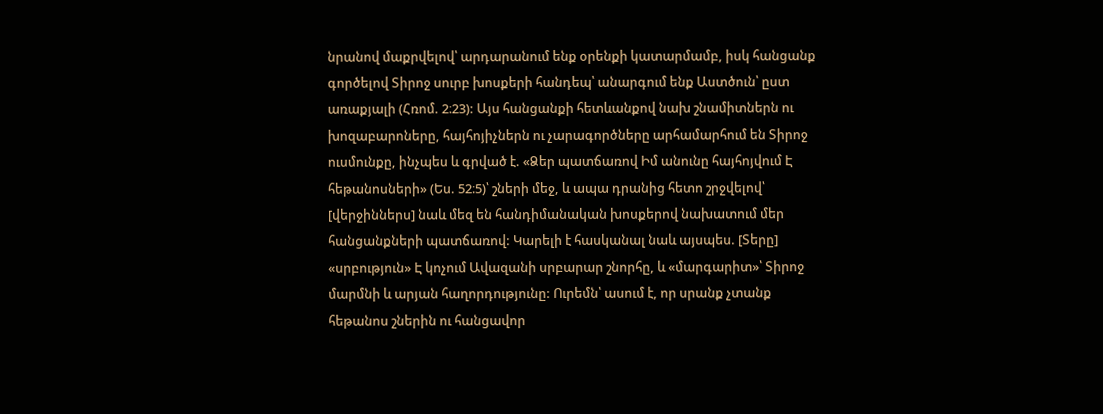նրանով մաքրվելով՝ արդարանում ենք օրենքի կատարմամբ, իսկ հանցանք գործելով Տիրոջ սուրբ խոսքերի հանդեպ՝ անարգում ենք Աստծուն՝ ըստ առաքյալի (Հռոմ. 2։23): Այս հանցանքի հետևանքով նախ շնամիտներն ու խոզաբարոները, հայհոյիչներն ու չարագործները արհամարհում են Տիրոջ ուսմունքը, ինչպես և գրված է. «Ձեր պատճառով Իմ անունը հայհոյվում Է հեթանոսների» (Ես. 52։5)՝ շների մեջ, և ապա դրանից հետո շրջվելով՝ [վերջիններս] նաև մեզ են հանդիմանական խոսքերով նախատում մեր հանցանքների պատճառով: Կարելի է հասկանալ նաև այսպես. [Տերը] «սրբություն» Է կոչում Ավազանի սրբարար շնորհը, և «մարգարիտ»՝ Տիրոջ մարմնի և արյան հաղորդությունը: Ուրեմն՝ ասում է, որ սրանք չտանք հեթանոս շներին ու հանցավոր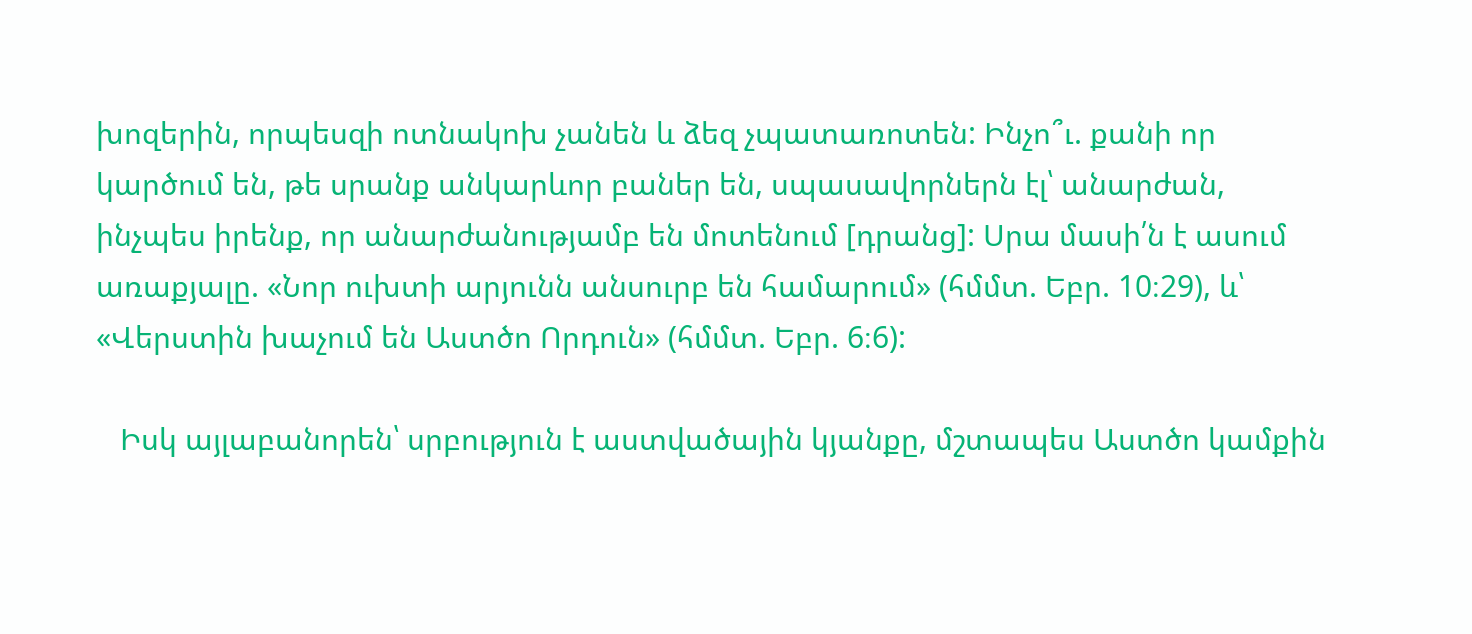խոզերին, որպեսզի ոտնակոխ չանեն և ձեզ չպատառոտեն: Ինչո՞ւ. քանի որ կարծում են, թե սրանք անկարևոր բաներ են, սպասավորներն էլ՝ անարժան, ինչպես իրենք, որ անարժանությամբ են մոտենում [դրանց]: Սրա մասի՛ն է ասում առաքյալը. «Նոր ուխտի արյունն անսուրբ են համարում» (հմմտ. Եբր. 10։29), և՝ «Վերստին խաչում են Աստծո Որդուն» (հմմտ. Եբր. 6։6):

   Իսկ այլաբանորեն՝ սրբություն է աստվածային կյանքը, մշտապես Աստծո կամքին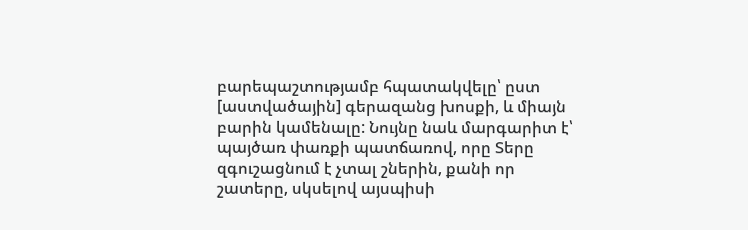բարեպաշտությամբ հպատակվելը՝ ըստ [աստվածային] գերազանց խոսքի, և միայն բարին կամենալը: Նույնը նաև մարգարիտ է՝ պայծառ փառքի պատճառով, որը Տերը զգուշացնում է չտալ շներին, քանի որ շատերը, սկսելով այսպիսի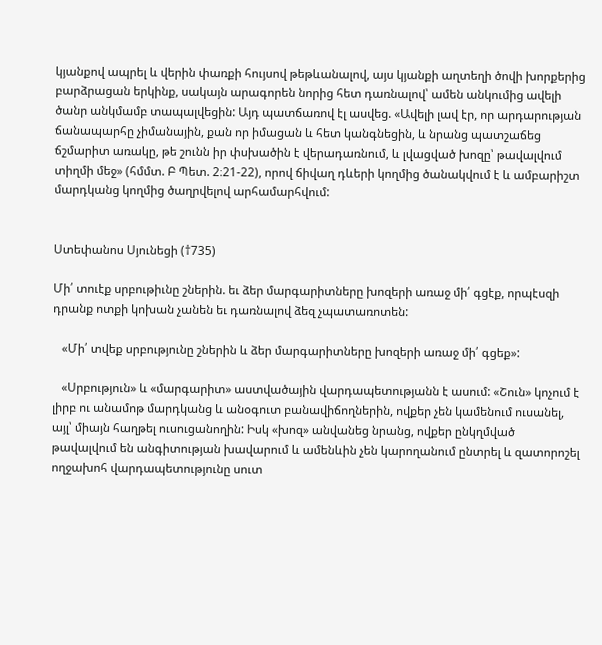կյանքով ապրել և վերին փառքի հույսով թեթևանալով, այս կյանքի աղտեղի ծովի խորքերից բարձրացան երկինք, սակայն արագորեն նորից հետ դառնալով՝ ամեն անկումից ավելի ծանր անկմամբ տապալվեցին: Այդ պատճառով էլ ասվեց. «Ավելի լավ էր, որ արդարության ճանապարհը չիմանային, քան որ իմացան և հետ կանգնեցին, և նրանց պատշաճեց ճշմարիտ առակը, թե շունն իր փսխածին է վերադառնում, և լվացված խոզը՝ թավալվում տիղմի մեջ» (հմմտ. Բ Պետ. 2։21-22), որով ճիվաղ դևերի կողմից ծանակվում է և ամբարիշտ մարդկանց կողմից ծաղրվելով արհամարհվում:


Ստեփանոս Սյունեցի (†735)

Մի՛ տուէք սրբութիւնը շներին. եւ ձեր մարգարիտները խոզերի առաջ մի՛ գցէք, որպէսզի դրանք ոտքի կոխան չանեն եւ դառնալով ձեզ չպատառոտեն:

   «Մի՛ տվեք սրբությունը շներին և ձեր մարգարիտները խոզերի առաջ մի՛ գցեք»:

   «Սրբություն» և «մարգարիտ» աստվածային վարդապետությանն է ասում: «Շուն» կոչում է լիրբ ու անամոթ մարդկանց և անօգուտ բանավիճողներին, ովքեր չեն կամենում ուսանել, այլ՝ միայն հաղթել ուսուցանողին: Իսկ «խոզ» անվանեց նրանց, ովքեր ընկղմված թավալվում են անգիտության խավարում և ամենևին չեն կարողանում ընտրել և զատորոշել ողջախոհ վարդապետությունը սուտ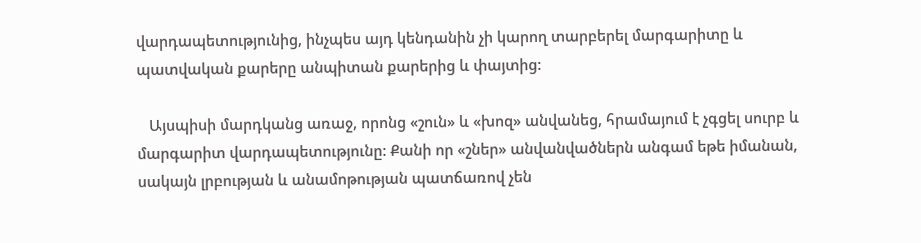վարդապետությունից, ինչպես այդ կենդանին չի կարող տարբերել մարգարիտը և պատվական քարերը անպիտան քարերից և փայտից:

   Այսպիսի մարդկանց առաջ, որոնց «շուն» և «խոզ» անվանեց, հրամայում է չգցել սուրբ և մարգարիտ վարդապետությունը: Քանի որ «շներ» անվանվածներն անգամ եթե իմանան, սակայն լրբության և անամոթության պատճառով չեն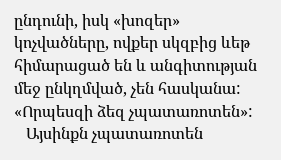ընդունի, իսկ «խոզեր» կոչվածները, ովքեր սկզբից ևեթ հիմարացած են և անգիտության մեջ ընկղմված, չեն հասկանա:
«Որպեսզի ձեզ չպատառոտեն»:
   Այսինքն չպատառոտեն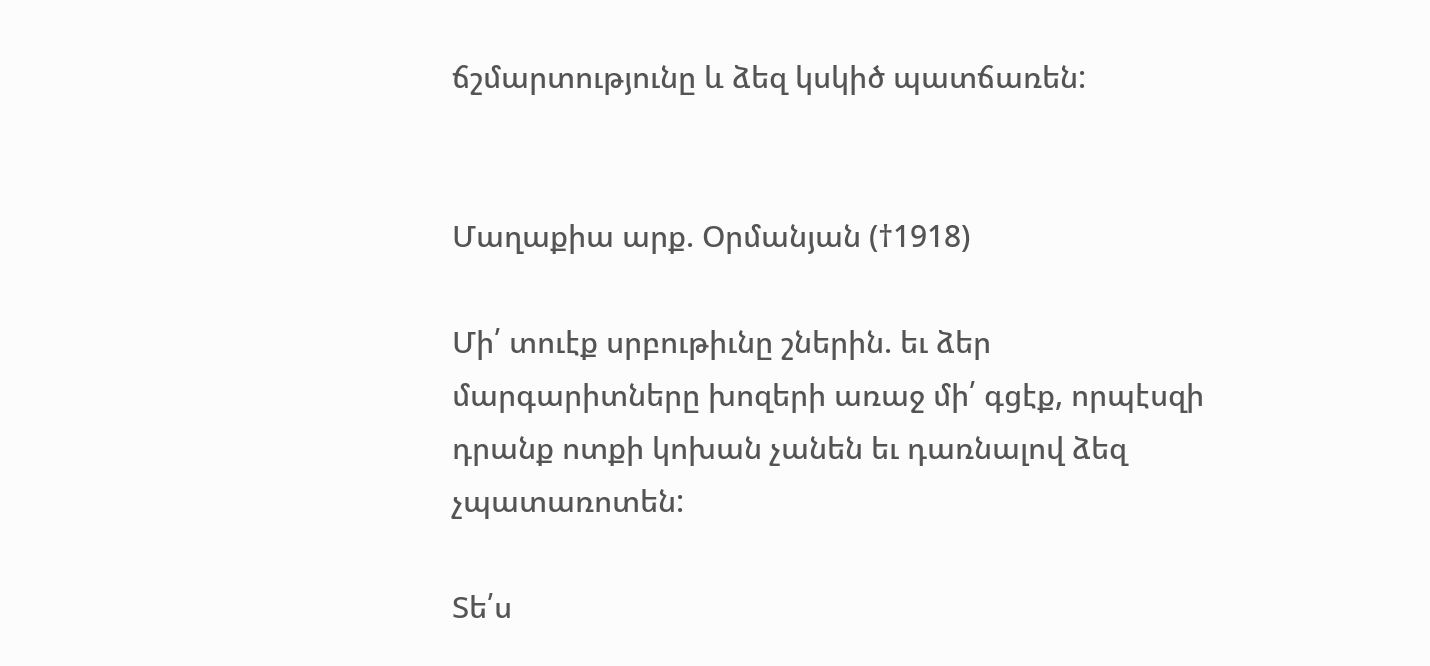ճշմարտությունը և ձեզ կսկիծ պատճառեն:


Մաղաքիա արք. Օրմանյան (†1918)

Մի՛ տուէք սրբութիւնը շներին. եւ ձեր մարգարիտները խոզերի առաջ մի՛ գցէք, որպէսզի դրանք ոտքի կոխան չանեն եւ դառնալով ձեզ չպատառոտեն:

Տե՛ս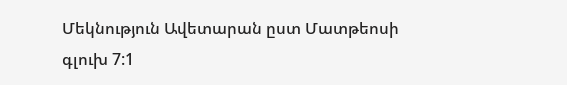Մեկնություն Ավետարան ըստ Մատթեոսի գլուխ 7:1